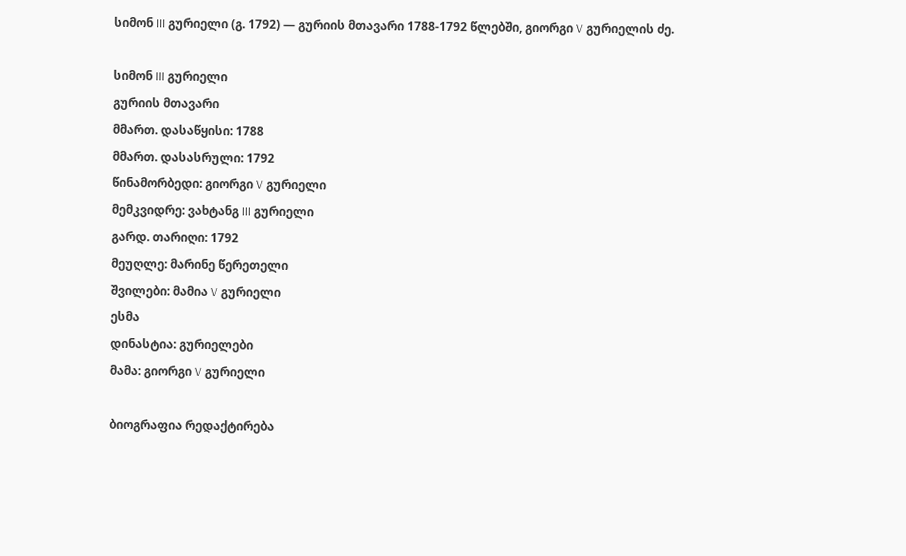სიმონ III გურიელი (გ. 1792) — გურიის მთავარი 1788-1792 წლებში, გიორგი V გურიელის ძე.

სიმონ III გურიელი
გურიის მთავარი
მმართ. დასაწყისი: 1788
მმართ. დასასრული: 1792
წინამორბედი: გიორგი V გურიელი
მემკვიდრე: ვახტანგ III გურიელი
გარდ. თარიღი: 1792
მეუღლე: მარინე წერეთელი
შვილები: მამია V გურიელი
ესმა
დინასტია: გურიელები
მამა: გიორგი V გურიელი

ბიოგრაფია რედაქტირება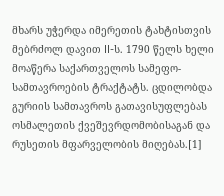მხარს უჭერდა იმერეთის ტახტისთვის მებრძოლ დავით II-ს. 1790 წელს ხელი მოაწერა საქართველოს სამეფო-სამთავროების ტრაქტატს. ცდილობდა გურიის სამთავროს გათავისუფლებას ოსმალეთის ქვეშევრდომობისაგან და რუსეთის მფარველობის მიღებას.[1]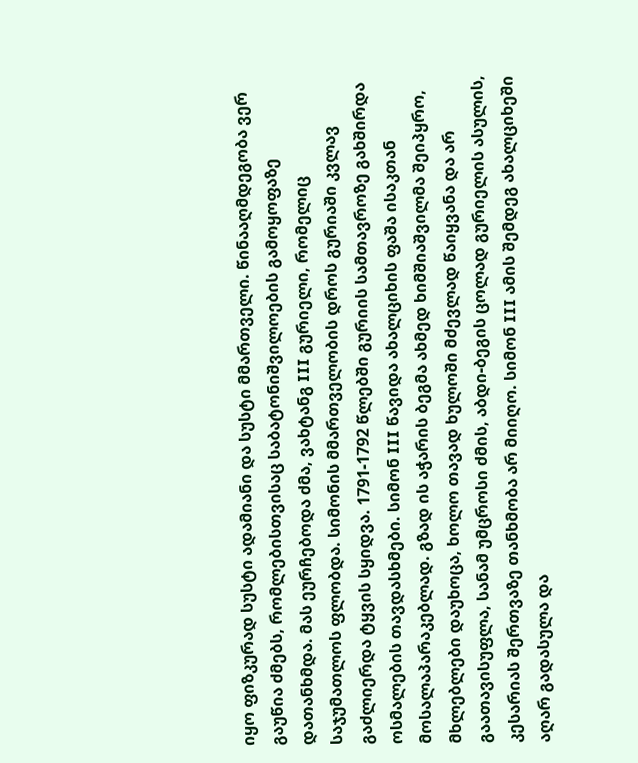იყო ფიზკურად სუსტი ადამიანი და სუსტი მმართველი. წინააღმდეგობა ვერ გაუწია ძმებს, რომლებისთვისაც საბატონიშვილოების გამოყოფაზე დათანხმდა. მას ეურჩებოდა ძმა, ვახტანგ III გურიელი, რომელიც საჯუმათლოს ფლობდა. სიმონის მმართველობის დროს გურიაში კვლავ გაძლიერდა ტყვის სყიდვა. 1791-1792 წლებში გურიის სამთავროზე გახშირდა ოსმალების თავდასხმები. სიმონ III წავიდა ახალციხის ფაშა ისაკთან მოსალაპარაკებლად. გზად ის აჭარის ბეგმა ახმედ ხიმშიაშვილმა შეიპყრო, მხლებლები დაუხოცა, ხოლო თავად ხულოში მძევლად წაიყვანა და არ გაათავისუფლა, სანამ უმცროსი ძმის, აბდი-ბეგის ცოლად გურიელის ასულის, კესარიას შერთვაზე თანხმობა არ მიიღო. სიმონ III ამის შემდეგ ახალციხეში აღარ გადასულა და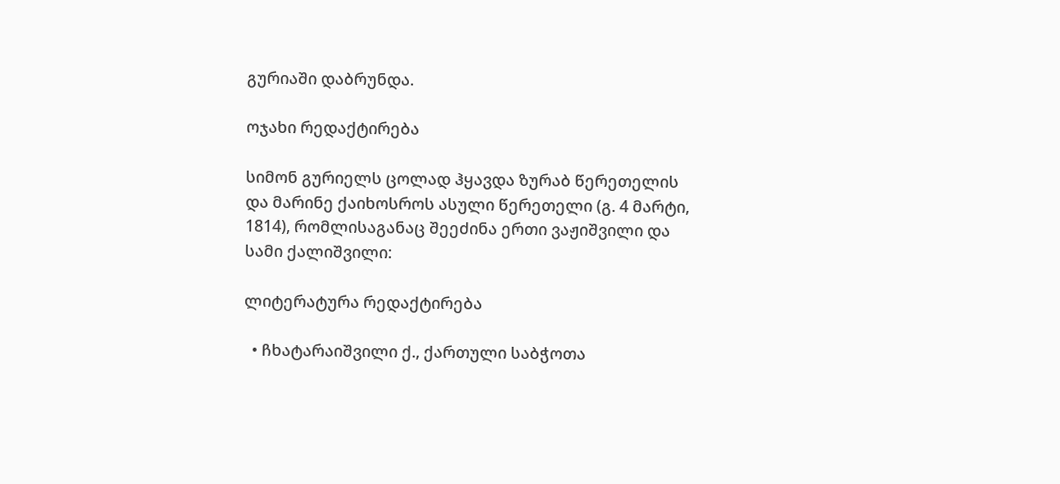გურიაში დაბრუნდა.

ოჯახი რედაქტირება

სიმონ გურიელს ცოლად ჰყავდა ზურაბ წერეთელის და მარინე ქაიხოსროს ასული წერეთელი (გ. 4 მარტი, 1814), რომლისაგანაც შეეძინა ერთი ვაჟიშვილი და სამი ქალიშვილი:

ლიტერატურა რედაქტირება

  • ჩხატარაიშვილი ქ., ქართული საბჭოთა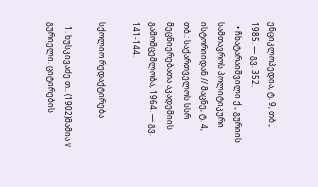ენციკლოპედია, ტ. 9, თბ., 1985. — გვ. 352.
  • ჩხატარაიშვილი ქ., გურიის სამთავროს პოლიტიკური ისტორიიდან // მაცნე, ტ. 4, თბ.: საქართველოს სსრ მეცნიერებათა აკადემიის გამომცემლობა, 1964. — გვ. 141-144.

სქოლიო რედაქტირება

  1. ხუსკივაძე თ.. (1902)მამია V გურიელი. ციტირების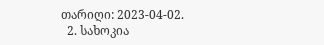თარიღი: 2023-04-02.
  2. სახოკია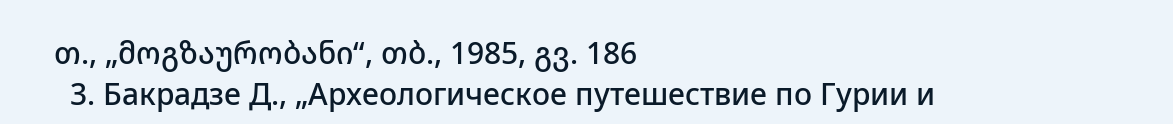თ., „მოგზაურობანი“, თბ., 1985, გვ. 186
  3. Бакрадзе Д., „Археологическое путешествие по Гурии и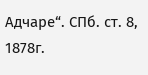Адчаре“. СПб. ст. 8, 1878г.